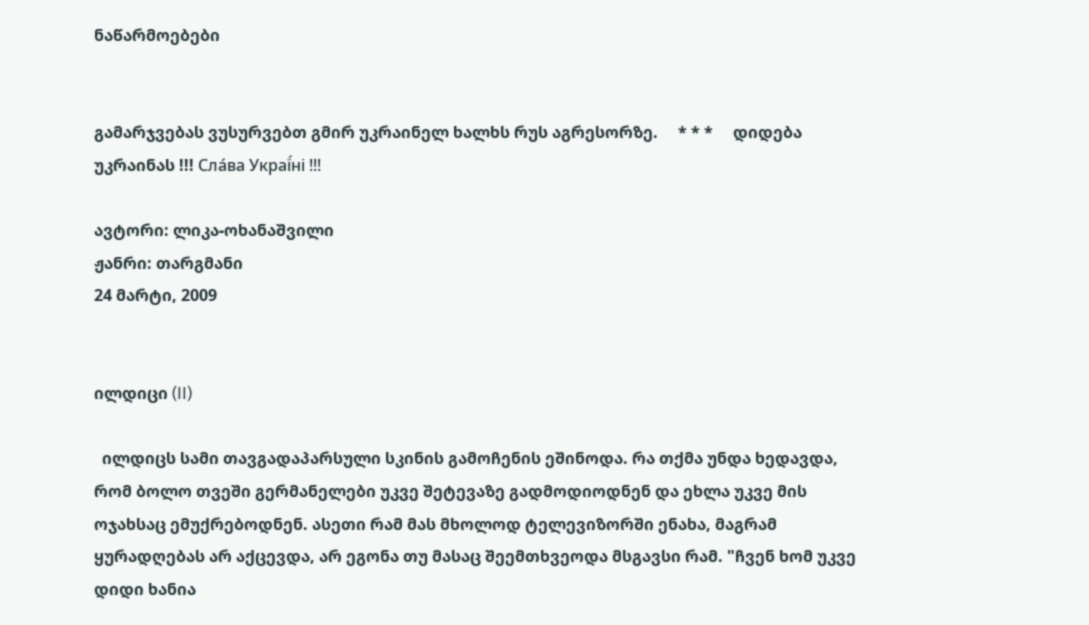ნაწარმოებები


გამარჯვებას ვუსურვებთ გმირ უკრაინელ ხალხს რუს აგრესორზე.     * * *     დიდება უკრაინას !!! Сла́ва Украї́ні !!!

ავტორი: ლიკა-ოხანაშვილი
ჟანრი: თარგმანი
24 მარტი, 2009


ილდიცი (II)

  ილდიცს სამი თავგადაპარსული სკინის გამოჩენის ეშინოდა. რა თქმა უნდა ხედავდა, რომ ბოლო თვეში გერმანელები უკვე შეტევაზე გადმოდიოდნენ და ეხლა უკვე მის ოჯახსაც ემუქრებოდნენ. ასეთი რამ მას მხოლოდ ტელევიზორში ენახა, მაგრამ ყურადღებას არ აქცევდა, არ ეგონა თუ მასაც შეემთხვეოდა მსგავსი რამ. "ჩვენ ხომ უკვე დიდი ხანია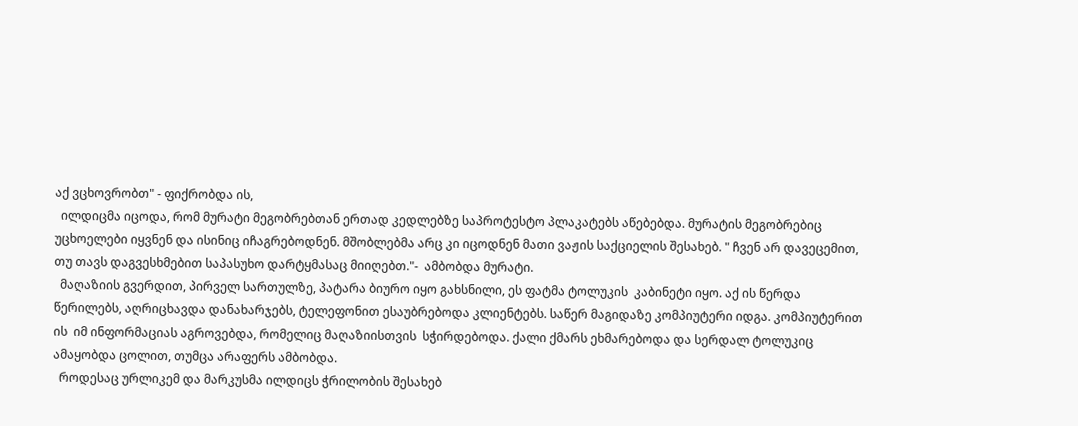აქ ვცხოვრობთ" - ფიქრობდა ის,
  ილდიცმა იცოდა, რომ მურატი მეგობრებთან ერთად კედლებზე საპროტესტო პლაკატებს აწებებდა. მურატის მეგობრებიც უცხოელები იყვნენ და ისინიც იჩაგრებოდნენ. მშობლებმა არც კი იცოდნენ მათი ვაჟის საქციელის შესახებ. " ჩვენ არ დავეცემით, თუ თავს დაგვესხმებით საპასუხო დარტყმასაც მიიღებთ."-  ამბობდა მურატი.
  მაღაზიის გვერდით, პირველ სართულზე, პატარა ბიურო იყო გახსნილი, ეს ფატმა ტოლუკის  კაბინეტი იყო. აქ ის წერდა წერილებს, აღრიცხავდა დანახარჯებს, ტელეფონით ესაუბრებოდა კლიენტებს. საწერ მაგიდაზე კომპიუტერი იდგა. კომპიუტერით ის  იმ ინფორმაციას აგროვებდა, რომელიც მაღაზიისთვის  სჭირდებოდა. ქალი ქმარს ეხმარებოდა და სერდალ ტოლუკიც ამაყობდა ცოლით, თუმცა არაფერს ამბობდა.
  როდესაც ურლიკემ და მარკუსმა ილდიცს ჭრილობის შესახებ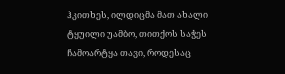ჰკითხეს, ილდიცმა მათ ახალი ტყუილი უამბო, თითქოს საჭეს ჩამოარტყა თავი, როდესაც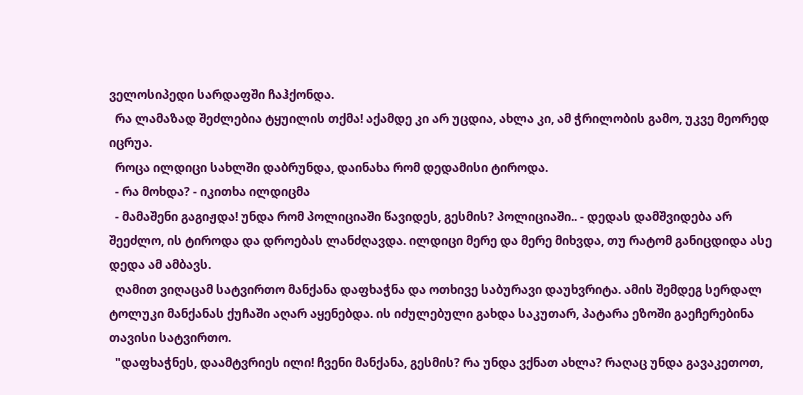ველოსიპედი სარდაფში ჩაჰქონდა.
  რა ლამაზად შეძლებია ტყუილის თქმა! აქამდე კი არ უცდია, ახლა კი, ამ ჭრილობის გამო, უკვე მეორედ იცრუა.
  როცა ილდიცი სახლში დაბრუნდა, დაინახა რომ დედამისი ტიროდა.
  - რა მოხდა? - იკითხა ილდიცმა
  - მამაშენი გაგიჟდა! უნდა რომ პოლიციაში წავიდეს, გესმის? პოლიციაში.. - დედას დამშვიდება არ შეეძლო, ის ტიროდა და დროებას ლანძღავდა. ილდიცი მერე და მერე მიხვდა, თუ რატომ განიცდიდა ასე დედა ამ ამბავს.
  ღამით ვიღაცამ სატვირთო მანქანა დაფხაჭნა და ოთხივე საბურავი დაუხვრიტა. ამის შემდეგ სერდალ ტოლუკი მანქანას ქუჩაში აღარ აყენებდა. ის იძულებული გახდა საკუთარ, პატარა ეზოში გაეჩერებინა თავისი სატვირთო.
  "დაფხაჭნეს, დაამტვრიეს ილი! ჩვენი მანქანა, გესმის? რა უნდა ვქნათ ახლა? რაღაც უნდა გავაკეთოთ,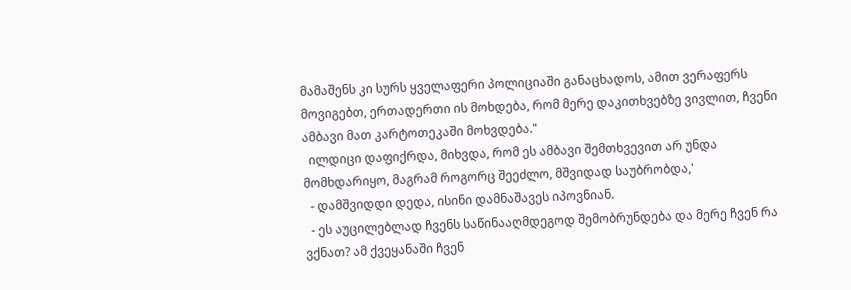მამაშენს კი სურს ყველაფერი პოლიციაში განაცხადოს, ამით ვერაფერს მოვიგებთ, ერთადერთი ის მოხდება, რომ მერე დაკითხვებზე ვივლით, ჩვენი ამბავი მათ კარტოთეკაში მოხვდება."
  ილდიცი დაფიქრდა, მიხვდა, რომ ეს ამბავი შემთხვევით არ უნდა მომხდარიყო, მაგრამ როგორც შეეძლო, მშვიდად საუბრობდა,'
  - დამშვიდდი დედა, ისინი დამნაშავეს იპოვნიან.
  - ეს აუცილებლად ჩვენს საწინააღმდეგოდ შემობრუნდება და მერე ჩვენ რა ვქნათ? ამ ქვეყანაში ჩვენ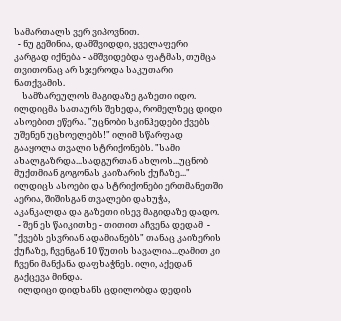სამართალს ვერ ვიპოვნით.
  - ნუ გეშინია, დამშვიდდი, ყველაფერი კარგად იქნება - ამშვიდებდა ფატმას, თუმცა თვითონაც არ სჯეროდა საკუთარი ნათქვამის.
    სამზარეულოს მაგიდაზე გაზეთი იდო. ილდიცმა სათაურს შეხედა, რომელზეც დიდი ასოებით ეწერა. "უცნობი სკინჰედები ქვებს უშენენ უცხოელებს!" ილიმ სწარფად გააყოლა თვალი სტრიქონებს. "სამი ახალგაზრდა...სადგურთან ახლოს...უცნობ მუქთმიან გოგონას კაიზარის ქუჩაზე..." ილდიცს ასოები და სტრიქონები ერთმანეთში აერია, შიშისგან თვალები დახუჭა, აკანკალდა და გაზეთი ისევ მაგიდაზე დადო.
  - შენ ეს წაიკითხე - თითით აჩვენა დედამ  - "ქვებს ესვრიან ადამიანებს" თანაც კაიზერის ქუჩაზე, ჩვენგან 10 წუთის სავალია...ღამით კი ჩვენი მანქანა დაფხაჭნეს. ილი, აქედან გაქცევა მინდა.
  ილდიცი დიდხანს ცდილობდა დედის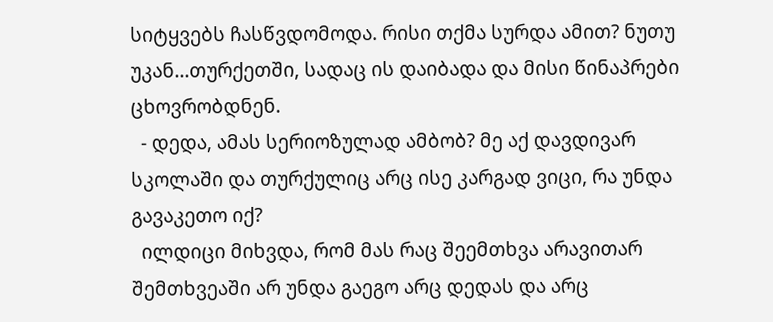სიტყვებს ჩასწვდომოდა. რისი თქმა სურდა ამით? ნუთუ უკან...თურქეთში, სადაც ის დაიბადა და მისი წინაპრები ცხოვრობდნენ.
  - დედა, ამას სერიოზულად ამბობ? მე აქ დავდივარ სკოლაში და თურქულიც არც ისე კარგად ვიცი, რა უნდა გავაკეთო იქ?
  ილდიცი მიხვდა, რომ მას რაც შეემთხვა არავითარ შემთხვეაში არ უნდა გაეგო არც დედას და არც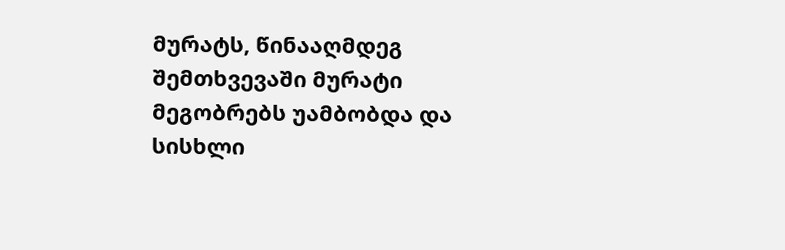მურატს, წინააღმდეგ შემთხვევაში მურატი მეგობრებს უამბობდა და სისხლი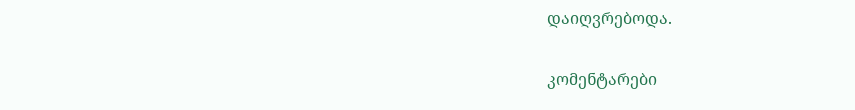დაიღვრებოდა.


კომენტარები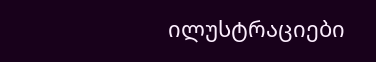ილუსტრაციები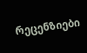რეცენზიები